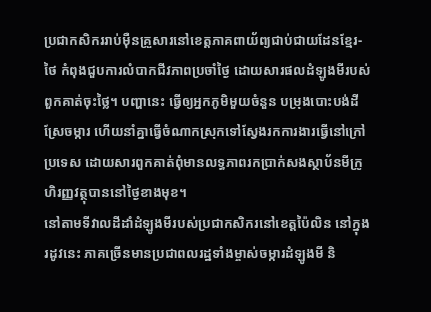ប្រជាកសិកររាប់ម៉ឺនគ្រួសារនៅខេត្តភាគពាយ័ព្យជាប់ជាយដែនខ្មែរ-ថៃ កំពុងជួបការលំបាកជីវភាពប្រចាំថ្ងៃ ដោយសារផលដំឡូងមីរបស់ពួកគាត់ចុះថ្លៃ។ បញ្ហានេះ ធ្វើឲ្យអ្នកភូមិមួយចំនួន បម្រុងបោះបង់ដីស្រែចម្ការ ហើយនាំគ្នាធ្វើចំណាកស្រុកទៅស្វែងរកការងារធ្វើនៅក្រៅប្រទេស ដោយសារពួកគាត់ពុំមានលទ្ធភាពរកប្រាក់សងស្ថាប័នមីក្រូហិរញ្ញវត្ថុបាននៅថ្ងៃខាងមុខ។
នៅតាមទីវាលដីដាំដំឡូងមីរបស់ប្រជាកសិករនៅខេត្តប៉ៃលិន នៅក្នុងរដូវនេះ ភាគច្រើនមានប្រជាពលរដ្ឋទាំងម្ចាស់ចម្ការដំឡូងមី និ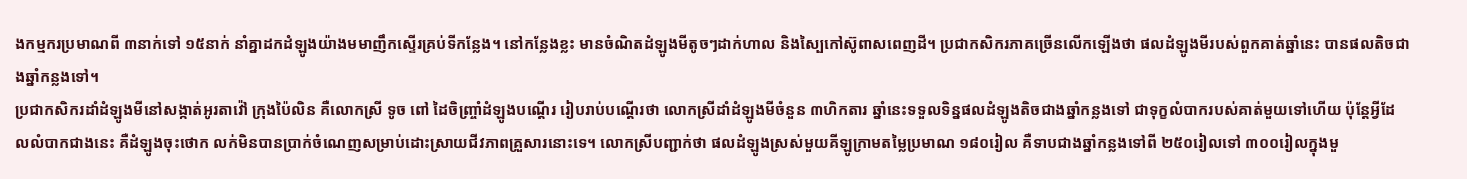ងកម្មករប្រមាណពី ៣នាក់ទៅ ១៥នាក់ នាំគ្នាដកដំឡូងយ៉ាងមមាញឹកស្ទើរគ្រប់ទីកន្លែង។ នៅកន្លែងខ្លះ មានចំណិតដំឡូងមីតូចៗដាក់ហាល និងស្បៃកៅស៊ូពាសពេញដី។ ប្រជាកសិករភាគច្រើនលើកឡើងថា ផលដំឡូងមីរបស់ពួកគាត់ឆ្នាំនេះ បានផលតិចជាងឆ្នាំកន្លងទៅ។
ប្រជាកសិករដាំដំឡូងមីនៅសង្កាត់អូរតាវ៉ៅ ក្រុងប៉ៃលិន គឺលោកស្រី ទូច ពៅ ដៃចិញ្ច្រាំដំឡូងបណ្ដើរ រៀបរាប់បណ្ដើរថា លោកស្រីដាំដំឡូងមីចំនួន ៣ហិកតារ ឆ្នាំនេះទទួលទិន្នផលដំឡូងតិចជាងឆ្នាំកន្លងទៅ ជាទុក្ខលំបាករបស់គាត់មួយទៅហើយ ប៉ុន្តែអ្វីដែលលំបាកជាងនេះ គឺដំឡូងចុះថោក លក់មិនបានប្រាក់ចំណេញសម្រាប់ដោះស្រាយជីវភាពគ្រួសារនោះទេ។ លោកស្រីបញ្ជាក់ថា ផលដំឡូងស្រស់មួយគីឡូក្រាមតម្លៃប្រមាណ ១៨០រៀល គឺទាបជាងឆ្នាំកន្លងទៅពី ២៥០រៀលទៅ ៣០០រៀលក្នុងមួ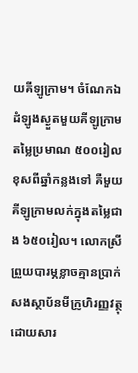យគីឡូក្រាម។ ចំណែកឯដំឡូងស្ងួតមួយគីឡូក្រាមតម្លៃប្រមាណ ៥០០រៀល ខុសពីឆ្នាំកន្លងទៅ គឺមួយគីឡូក្រាមលក់ក្នុងតម្លៃជាង ៦៥០រៀល។ លោកស្រីព្រួយបារម្ភខ្លាចគ្មានប្រាក់សងស្ថាប័នមីក្រូហិរញ្ញវត្ថុ ដោយសារ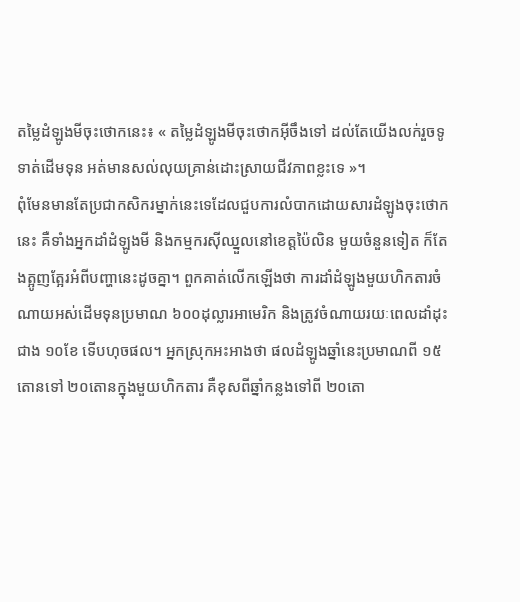តម្លៃដំឡូងមីចុះថោកនេះ៖ « តម្លៃដំឡូងមីចុះថោកអ៊ីចឹងទៅ ដល់តែយើងលក់រួចទូទាត់ដើមទុន អត់មានសល់លុយគ្រាន់ដោះស្រាយជីវភាពខ្លះទេ »។
ពុំមែនមានតែប្រជាកសិករម្នាក់នេះទេដែលជួបការលំបាកដោយសារដំឡូងចុះថោកនេះ គឺទាំងអ្នកដាំដំឡូងមី និងកម្មករស៊ីឈ្នួលនៅខេត្តប៉ៃលិន មួយចំនួនទៀត ក៏តែងត្អូញត្អែរអំពីបញ្ហានេះដូចគ្នា។ ពួកគាត់លើកឡើងថា ការដាំដំឡូងមួយហិកតារចំណាយអស់ដើមទុនប្រមាណ ៦០០ដុល្លារអាមេរិក និងត្រូវចំណាយរយៈពេលដាំដុះជាង ១០ខែ ទើបហុចផល។ អ្នកស្រុកអះអាងថា ផលដំឡូងឆ្នាំនេះប្រមាណពី ១៥តោនទៅ ២០តោនក្នុងមួយហិកតារ គឺខុសពីឆ្នាំកន្លងទៅពី ២០តោ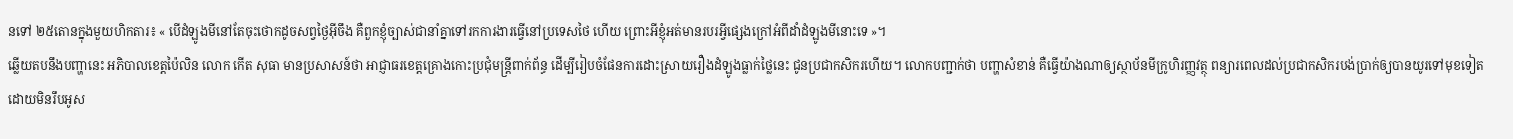នទៅ ២៥តោនក្នុងមួយហិកតារ៖ « បើដំឡូងមីនៅតែចុះថោកដូចសព្វថ្ងៃអ៊ីចឹង គឺពួកខ្ញុំច្បាស់ជានាំគ្នាទៅរកការងារធ្វើនៅប្រទេសថៃ ហើយ ព្រោះអីខ្ញុំអត់មានរបរអ្វីផ្សេងក្រៅអំពីដាំដំឡូងមីនោះទេ »។
ឆ្លើយតបនឹងបញ្ហានេះ អភិបាលខេត្តប៉ៃលិន លោក កើត សុធា មានប្រសាសន៍ថា អាជ្ញាធរខេត្តគ្រោងកោះប្រជុំមន្ត្រីពាក់ព័ន្ធ ដើម្បីរៀបចំផែនការដោះស្រាយរឿងដំឡូងធ្លាក់ថ្លៃនេះ ជូនប្រជាកសិករហើយ។ លោកបញ្ជាក់ថា បញ្ហាសំខាន់ គឺធ្វើយ៉ាងណាឲ្យស្ថាប័នមីក្រូហិរញ្ញវត្ថុ ពន្យារពេលដល់ប្រជាកសិករបង់ប្រាក់ឲ្យបានយូរទៅមុខទៀត ដោយមិនរឹបអូស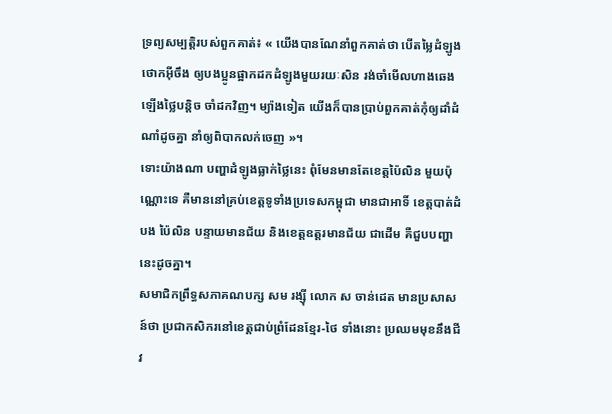ទ្រព្យសម្បត្តិរបស់ពួកគាត់៖ « យើងបានណែនាំពួកគាត់ថា បើតម្លៃដំឡូងថោកអ៊ីចឹង ឲ្យបងប្អូនផ្អាកដកដំឡូងមួយរយៈសិន រង់ចាំមើលហាងឆេងឡើងថ្លៃបន្តិច ចាំដកវិញ។ ម្យ៉ាងទៀត យើងក៏បានប្រាប់ពួកគាត់កុំឲ្យដាំដំណាំដូចគ្នា នាំឲ្យពិបាកលក់ចេញ »។
ទោះយ៉ាងណា បញ្ហាដំឡូងធ្លាក់ថ្លៃនេះ ពុំមែនមានតែខេត្តប៉ៃលិន មួយប៉ុណ្ណោះទេ គឺមាននៅគ្រប់ខេត្តទូទាំងប្រទេសកម្ពុជា មានជាអាទិ៍ ខេត្តបាត់ដំបង ប៉ៃលិន បន្ទាយមានជ័យ និងខេត្តឧត្ដរមានជ័យ ជាដើម គឺជួបបញ្ហានេះដូចគ្នា។
សមាជិកព្រឹទ្ធសភាគណបក្ស សម រង្ស៊ី លោក ស ចាន់ដេត មានប្រសាសន៍ថា ប្រជាកសិករនៅខេត្តជាប់ព្រំដែនខ្មែរ-ថៃ ទាំងនោះ ប្រឈមមុខនឹងជីវ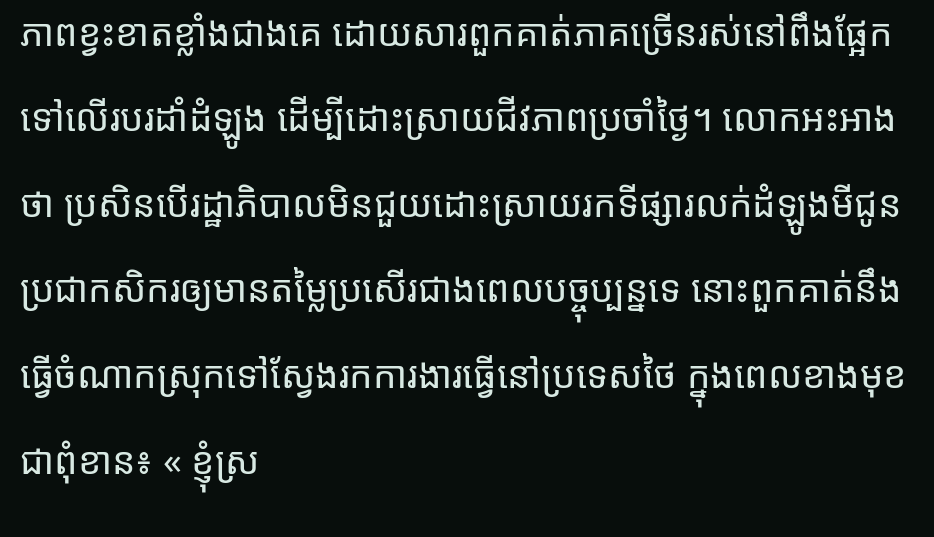ភាពខ្វះខាតខ្លាំងជាងគេ ដោយសារពួកគាត់ភាគច្រើនរស់នៅពឹងផ្អែកទៅលើរបរដាំដំឡូង ដើម្បីដោះស្រាយជីវភាពប្រចាំថ្ងៃ។ លោកអះអាងថា ប្រសិនបើរដ្ឋាភិបាលមិនជួយដោះស្រាយរកទីផ្សារលក់ដំឡូងមីជូនប្រជាកសិករឲ្យមានតម្លៃប្រសើរជាងពេលបច្ចុប្បន្នទេ នោះពួកគាត់នឹងធ្វើចំណាកស្រុកទៅស្វែងរកការងារធ្វើនៅប្រទេសថៃ ក្នុងពេលខាងមុខជាពុំខាន៖ « ខ្ញុំស្រ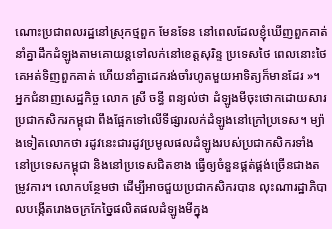ណោះប្រជាពលរដ្ឋនៅស្រុកថ្មពួក មែនទែន នៅពេលដែលខ្ញុំឃើញពួកគាត់នាំគ្នាដឹកដំឡូងតាមគោយន្តទៅលក់នៅខេត្តសុរិន្ទ ប្រទេសថៃ ពេលនោះថៃ គេអត់ទិញពួកគាត់ ហើយនាំគ្នាដេករង់ចាំរហូតមួយអាទិត្យក៏មានដែរ »។
អ្នកជំនាញសេដ្ឋកិច្ច លោក ស្រី ចន្ធី ពន្យល់ថា ដំឡូងមីចុះថោកដោយសារប្រជាកសិករកម្ពុជា ពឹងផ្អែកទៅលើទីផ្សារលក់ដំឡូងនៅក្រៅប្រទេស។ ម្យ៉ាងទៀតលោកថា រដូវនេះជារដូវប្រមូលផលដំឡូងរបស់ប្រជាកសិករទាំងនៅប្រទេសកម្ពុជា និងនៅប្រទេសជិតខាង ធ្វើឲ្យចំនួនផ្គត់ផ្គង់ច្រើនជាងតម្រូវការ។ លោកបន្ថែមថា ដើម្បីអាចជួយប្រជាកសិករបាន លុះណារដ្ឋាភិបាលបង្កើតរោងចក្រកែច្នៃផលិតផលដំឡូងមីក្នុង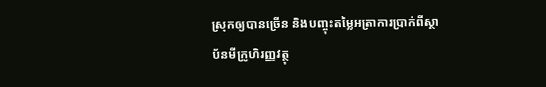ស្រុកឲ្យបានច្រើន និងបញ្ចុះតម្លៃអត្រាការប្រាក់ពីស្ថាប័នមីក្រូហិរញ្ញវត្ថុ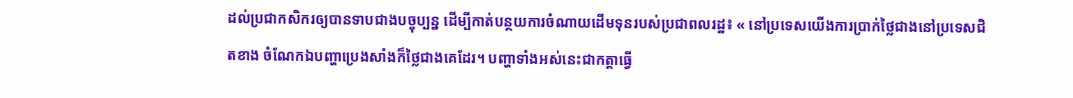ដល់ប្រជាកសិករឲ្យបានទាបជាងបច្ចុប្បន្ន ដើម្បីកាត់បន្ថយការចំណាយដើមទុនរបស់ប្រជាពលរដ្ឋ៖ « នៅប្រទេសយើងការប្រាក់ថ្លៃជាងនៅប្រទេសជិតខាង ចំណែកឯបញ្ហាប្រេងសាំងក៏ថ្លៃជាងគេដែរ។ បញ្ហាទាំងអស់នេះជាកត្តាធ្វើ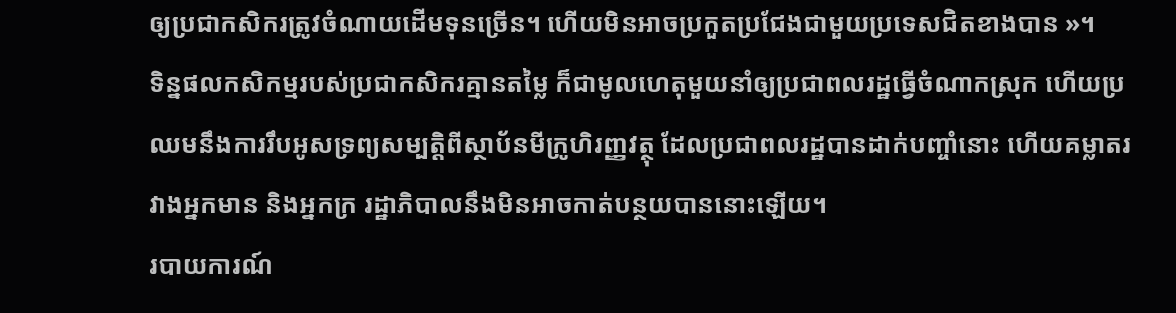ឲ្យប្រជាកសិករត្រូវចំណាយដើមទុនច្រើន។ ហើយមិនអាចប្រកួតប្រជែងជាមួយប្រទេសជិតខាងបាន »។
ទិន្នផលកសិកម្មរបស់ប្រជាកសិករគ្មានតម្លៃ ក៏ជាមូលហេតុមួយនាំឲ្យប្រជាពលរដ្ឋធ្វើចំណាកស្រុក ហើយប្រឈមនឹងការរឹបអូសទ្រព្យសម្បត្តិពីស្ថាប័នមីក្រូហិរញ្ញវត្ថុ ដែលប្រជាពលរដ្ឋបានដាក់បញ្ចាំនោះ ហើយគម្លាតរវាងអ្នកមាន និងអ្នកក្រ រដ្ឋាភិបាលនឹងមិនអាចកាត់បន្ថយបាននោះឡើយ។
របាយការណ៍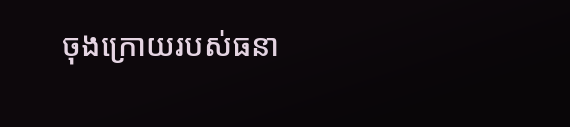ចុងក្រោយរបស់ធនា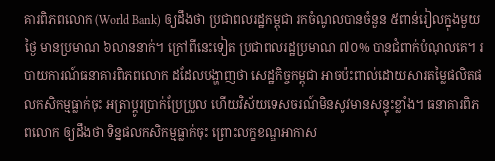គារពិភពលោក (World Bank) ឲ្យដឹងថា ប្រជាពលរដ្ឋកម្ពុជា រកចំណូលបានចំនួន ៥ពាន់រៀលក្នុងមួយថ្ងៃ មានប្រមាណ ៦លាននាក់។ ក្រៅពីនេះទៀត ប្រជាពលរដ្ឋប្រមាណ ៧០% បានជំពាក់បំណុលគេ។ របាយការណ៍ធនាគារពិភពលោក ដដែលបង្ហាញថា សេដ្ឋកិច្ចកម្ពុជា អាចប៉ះពាល់ដោយសារតម្លៃផលិតផលកសិកម្មធ្លាក់ចុះ អត្រាប្ដូរប្រាក់ប្រែប្រួល ហើយវិស័យទេសចរណ៍មិនសូវមានសន្ទុះខ្លាំង។ ធនាគារពិភពលោក ឲ្យដឹងថា ទិន្នផលកសិកម្មធ្លាក់ចុះ ព្រោះលក្ខខណ្ឌអាកាស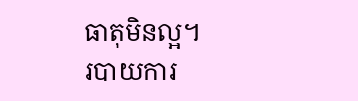ធាតុមិនល្អ។
របាយការ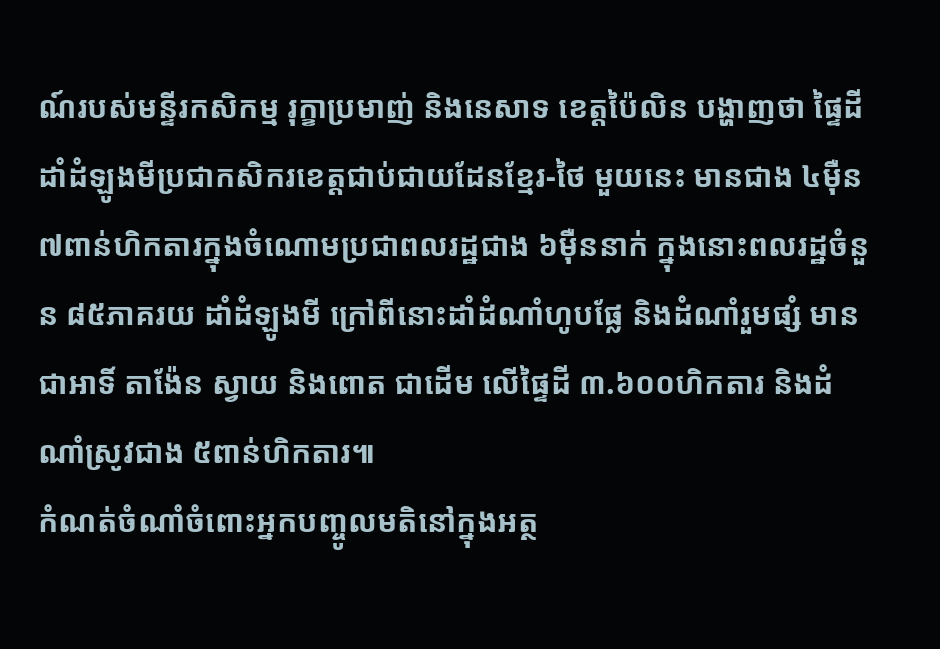ណ៍របស់មន្ទីរកសិកម្ម រុក្ខាប្រមាញ់ និងនេសាទ ខេត្តប៉ៃលិន បង្ហាញថា ផ្ទៃដីដាំដំឡូងមីប្រជាកសិករខេត្តជាប់ជាយដែនខ្មែរ-ថៃ មួយនេះ មានជាង ៤ម៉ឺន ៧ពាន់ហិកតារក្នុងចំណោមប្រជាពលរដ្ឋជាង ៦ម៉ឺននាក់ ក្នុងនោះពលរដ្ឋចំនួន ៨៥ភាគរយ ដាំដំឡូងមី ក្រៅពីនោះដាំដំណាំហូបផ្លែ និងដំណាំរួមផ្សំ មានជាអាទិ៍ តាង៉ែន ស្វាយ និងពោត ជាដើម លើផ្ទៃដី ៣.៦០០ហិកតារ និងដំណាំស្រូវជាង ៥ពាន់ហិកតារ៕
កំណត់ចំណាំចំពោះអ្នកបញ្ចូលមតិនៅក្នុងអត្ថ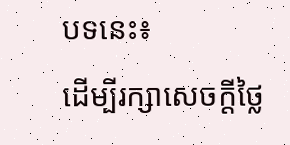បទនេះ៖
ដើម្បីរក្សាសេចក្ដីថ្លៃ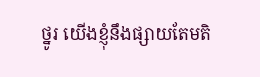ថ្នូរ យើងខ្ញុំនឹងផ្សាយតែមតិ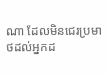ណា ដែលមិនជេរប្រមាថដល់អ្នកដ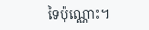ទៃប៉ុណ្ណោះ។